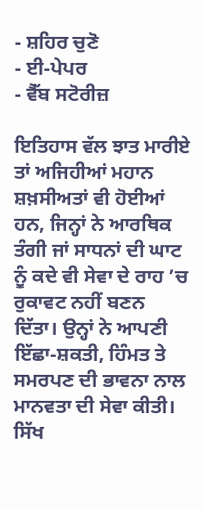- ਸ਼ਹਿਰ ਚੁਣੋ
- ਈ-ਪੇਪਰ
- ਵੈੱਬ ਸਟੋਰੀਜ਼

ਇਤਿਹਾਸ ਵੱਲ ਝਾਤ ਮਾਰੀਏ ਤਾਂ ਅਜਿਹੀਆਂ ਮਹਾਨ ਸ਼ਖ਼ਸੀਅਤਾਂ ਵੀ ਹੋਈਆਂ ਹਨ, ਜਿਨ੍ਹਾਂ ਨੇ ਆਰਥਿਕ ਤੰਗੀ ਜਾਂ ਸਾਧਨਾਂ ਦੀ ਘਾਟ ਨੂੰ ਕਦੇ ਵੀ ਸੇਵਾ ਦੇ ਰਾਹ ’ਚ ਰੁਕਾਵਟ ਨਹੀਂ ਬਣਨ ਦਿੱਤਾ। ਉਨ੍ਹਾਂ ਨੇ ਆਪਣੀ ਇੱਛਾ-ਸ਼ਕਤੀ, ਹਿੰਮਤ ਤੇ ਸਮਰਪਣ ਦੀ ਭਾਵਨਾ ਨਾਲ ਮਾਨਵਤਾ ਦੀ ਸੇਵਾ ਕੀਤੀ। ਸਿੱਖ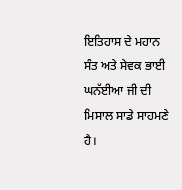ਇਤਿਹਾਸ ਦੇ ਮਹਾਨ ਸੰਤ ਅਤੇ ਸੇਵਕ ਭਾਈ ਘਨੱਈਆ ਜੀ ਦੀ ਮਿਸਾਲ ਸਾਡੇ ਸਾਹਮਣੇ ਹੈ।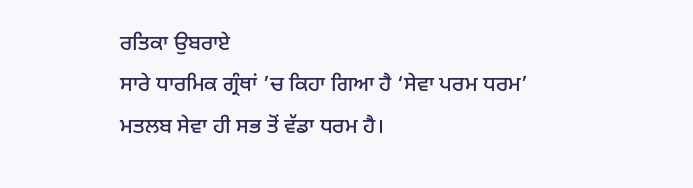ਰਤਿਕਾ ਉਬਰਾਏ
ਸਾਰੇ ਧਾਰਮਿਕ ਗ੍ਰੰਥਾਂ ’ਚ ਕਿਹਾ ਗਿਆ ਹੈ ‘ਸੇਵਾ ਪਰਮ ਧਰਮ’ ਮਤਲਬ ਸੇਵਾ ਹੀ ਸਭ ਤੋਂ ਵੱਡਾ ਧਰਮ ਹੈ।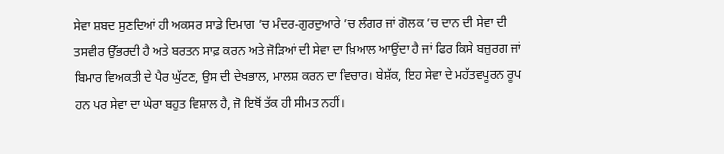ਸੇਵਾ ਸ਼ਬਦ ਸੁਣਦਿਆਂ ਹੀ ਅਕਸਰ ਸਾਡੇ ਦਿਮਾਗ ’ਚ ਮੰਦਰ-ਗੁਰਦੁਆਰੇ ’ਚ ਲੰਗਰ ਜਾਂ ਗੋਲਕ ’ਚ ਦਾਨ ਦੀ ਸੇਵਾ ਦੀ ਤਸਵੀਰ ਉੱਭਰਦੀ ਹੈ ਅਤੇ ਬਰਤਨ ਸਾਫ਼ ਕਰਨ ਅਤੇ ਜੋੜਿਆਂ ਦੀ ਸੇਵਾ ਦਾ ਖ਼ਿਆਲ ਆਉਂਦਾ ਹੈ ਜਾਂ ਫਿਰ ਕਿਸੇ ਬਜ਼ੁਰਗ ਜਾਂ ਬਿਮਾਰ ਵਿਅਕਤੀ ਦੇ ਪੈਰ ਘੁੱਟਣ, ਉਸ ਦੀ ਦੇਖਭਾਲ, ਮਾਲਸ਼ ਕਰਨ ਦਾ ਵਿਚਾਰ। ਬੇਸ਼ੱਕ, ਇਹ ਸੇਵਾ ਦੇ ਮਹੱਤਵਪੂਰਨ ਰੂਪ ਹਨ ਪਰ ਸੇਵਾ ਦਾ ਘੇਰਾ ਬਹੁਤ ਵਿਸ਼ਾਲ ਹੈ, ਜੋ ਇਥੋਂ ਤੱਕ ਹੀ ਸੀਮਤ ਨਹੀਂ।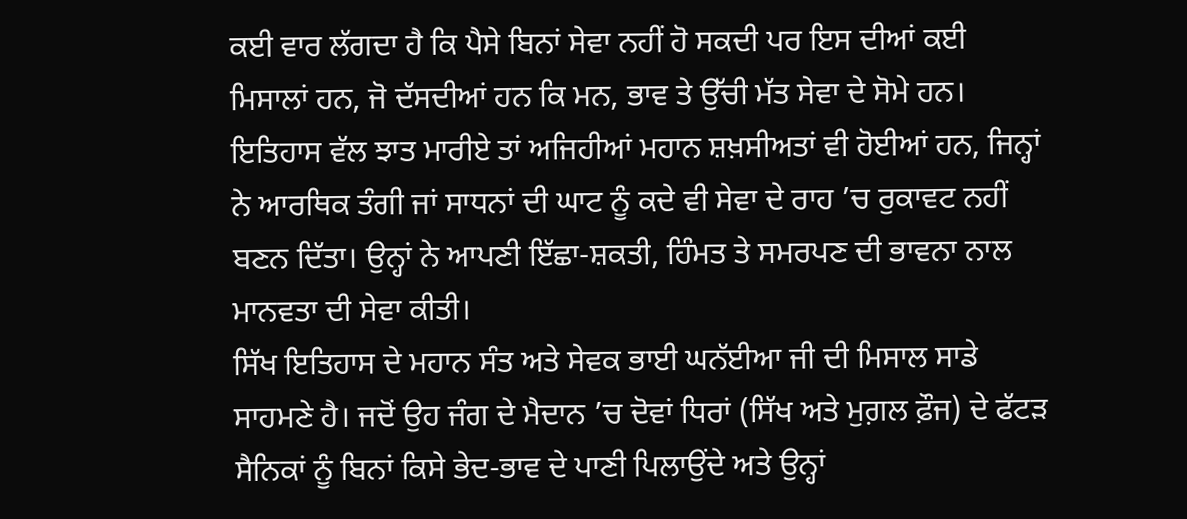ਕਈ ਵਾਰ ਲੱਗਦਾ ਹੈ ਕਿ ਪੈਸੇ ਬਿਨਾਂ ਸੇਵਾ ਨਹੀਂ ਹੋ ਸਕਦੀ ਪਰ ਇਸ ਦੀਆਂ ਕਈ ਮਿਸਾਲਾਂ ਹਨ, ਜੋ ਦੱਸਦੀਆਂ ਹਨ ਕਿ ਮਨ, ਭਾਵ ਤੇ ਉੱਚੀ ਮੱਤ ਸੇਵਾ ਦੇ ਸੋਮੇ ਹਨ। ਇਤਿਹਾਸ ਵੱਲ ਝਾਤ ਮਾਰੀਏ ਤਾਂ ਅਜਿਹੀਆਂ ਮਹਾਨ ਸ਼ਖ਼ਸੀਅਤਾਂ ਵੀ ਹੋਈਆਂ ਹਨ, ਜਿਨ੍ਹਾਂ ਨੇ ਆਰਥਿਕ ਤੰਗੀ ਜਾਂ ਸਾਧਨਾਂ ਦੀ ਘਾਟ ਨੂੰ ਕਦੇ ਵੀ ਸੇਵਾ ਦੇ ਰਾਹ ’ਚ ਰੁਕਾਵਟ ਨਹੀਂ ਬਣਨ ਦਿੱਤਾ। ਉਨ੍ਹਾਂ ਨੇ ਆਪਣੀ ਇੱਛਾ-ਸ਼ਕਤੀ, ਹਿੰਮਤ ਤੇ ਸਮਰਪਣ ਦੀ ਭਾਵਨਾ ਨਾਲ ਮਾਨਵਤਾ ਦੀ ਸੇਵਾ ਕੀਤੀ।
ਸਿੱਖ ਇਤਿਹਾਸ ਦੇ ਮਹਾਨ ਸੰਤ ਅਤੇ ਸੇਵਕ ਭਾਈ ਘਨੱਈਆ ਜੀ ਦੀ ਮਿਸਾਲ ਸਾਡੇ ਸਾਹਮਣੇ ਹੈ। ਜਦੋਂ ਉਹ ਜੰਗ ਦੇ ਮੈਦਾਨ ’ਚ ਦੋਵਾਂ ਧਿਰਾਂ (ਸਿੱਖ ਅਤੇ ਮੁਗ਼ਲ ਫ਼ੌਜ) ਦੇ ਫੱਟੜ ਸੈਨਿਕਾਂ ਨੂੰ ਬਿਨਾਂ ਕਿਸੇ ਭੇਦ-ਭਾਵ ਦੇ ਪਾਣੀ ਪਿਲਾਉਂਦੇ ਅਤੇ ਉਨ੍ਹਾਂ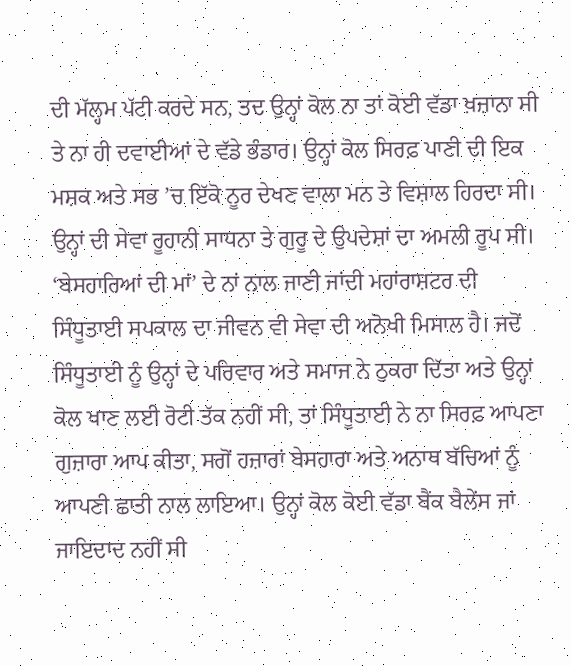ਦੀ ਮੱਲ੍ਹਮ ਪੱਟੀ ਕਰਦੇ ਸਨ, ਤਦ ਉਨ੍ਹਾਂ ਕੋਲ ਨਾ ਤਾਂ ਕੋਈ ਵੱਡਾ ਖ਼ਜ਼ਾਨਾ ਸੀ ਤੇ ਨਾ ਹੀ ਦਵਾਈਆਂ ਦੇ ਵੱਡੇ ਭੰਡਾਰ। ਉਨ੍ਹਾਂ ਕੋਲ ਸਿਰਫ਼ ਪਾਣੀ ਦੀ ਇਕ ਮਸ਼ਕ ਅਤੇ ਸਭ ’ਚ ਇੱਕੋ ਨੂਰ ਦੇਖਣ ਵਾਲਾ ਮਨ ਤੇ ਵਿਸ਼ਾਲ ਹਿਰਦਾ ਸੀ। ਉਨ੍ਹਾਂ ਦੀ ਸੇਵਾ ਰੂਹਾਨੀ ਸਾਧਨਾ ਤੇ ਗੁਰੂ ਦੇ ਉਪਦੇਸ਼ਾਂ ਦਾ ਅਮਲੀ ਰੂਪ ਸੀ। ‘ਬੇਸਹਾਰਿਆਂ ਦੀ ਮਾਂ’ ਦੇ ਨਾਂ ਨਾਲ ਜਾਣੀ ਜਾਂਦੀ ਮਹਾਂਰਾਸ਼ਟਰ ਦੀ ਸਿੰਧੂਤਾਈ ਸਪਕਾਲ ਦਾ ਜੀਵਨ ਵੀ ਸੇਵਾ ਦੀ ਅਨੋਖੀ ਮਿਸਾਲ ਹੈ। ਜਦੋਂ ਸਿੰਧੂਤਾਈ ਨੂੰ ਉਨ੍ਹਾਂ ਦੇ ਪਰਿਵਾਰ ਅਤੇ ਸਮਾਜ ਨੇ ਠੁਕਰਾ ਦਿੱਤਾ ਅਤੇ ਉਨ੍ਹਾਂ ਕੋਲ ਖਾਣ ਲਈ ਰੋਟੀ ਤੱਕ ਨਹੀਂ ਸੀ, ਤਾਂ ਸਿੰਧੂਤਾਈ ਨੇ ਨਾ ਸਿਰਫ਼ ਆਪਣਾ ਗੁਜ਼ਾਰਾ ਆਪ ਕੀਤਾ, ਸਗੋਂ ਹਜ਼ਾਰਾਂ ਬੇਸਹਾਰਾ ਅਤੇ ਅਨਾਥ ਬੱਚਿਆਂ ਨੂੰ ਆਪਣੀ ਛਾਤੀ ਨਾਲ ਲਾਇਆ। ਉਨ੍ਹਾਂ ਕੋਲ ਕੋਈ ਵੱਡਾ ਬੈਂਕ ਬੈਲੇਂਸ ਜਾਂ ਜਾਇਦਾਦ ਨਹੀਂ ਸੀ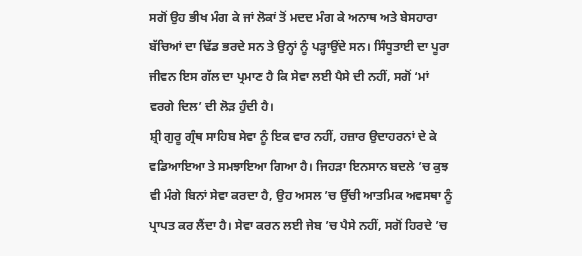ਸਗੋਂ ਉਹ ਭੀਖ ਮੰਗ ਕੇ ਜਾਂ ਲੋਕਾਂ ਤੋਂ ਮਦਦ ਮੰਗ ਕੇ ਅਨਾਥ ਅਤੇ ਬੇਸਹਾਰਾ ਬੱਚਿਆਂ ਦਾ ਢਿੱਡ ਭਰਦੇ ਸਨ ਤੇ ਉਨ੍ਹਾਂ ਨੂੰ ਪੜ੍ਹਾਉਂਦੇ ਸਨ। ਸਿੰਧੂਤਾਈ ਦਾ ਪੂਰਾ ਜੀਵਨ ਇਸ ਗੱਲ ਦਾ ਪ੍ਰਮਾਣ ਹੈ ਕਿ ਸੇਵਾ ਲਈ ਪੈਸੇ ਦੀ ਨਹੀਂ, ਸਗੋਂ ‘ਮਾਂ ਵਰਗੇ ਦਿਲ’ ਦੀ ਲੋੜ ਹੁੰਦੀ ਹੈ।
ਸ਼੍ਰੀ ਗੁਰੂ ਗ੍ਰੰਥ ਸਾਹਿਬ ਸੇਵਾ ਨੂੰ ਇਕ ਵਾਰ ਨਹੀਂ, ਹਜ਼ਾਰ ਉਦਾਹਰਨਾਂ ਦੇ ਕੇ ਵਡਿਆਇਆ ਤੇ ਸਮਝਾਇਆ ਗਿਆ ਹੈ। ਜਿਹੜਾ ਇਨਸਾਨ ਬਦਲੇ ’ਚ ਕੁਝ ਵੀ ਮੰਗੇ ਬਿਨਾਂ ਸੇਵਾ ਕਰਦਾ ਹੈ, ਉਹ ਅਸਲ ’ਚ ਉੱਚੀ ਆਤਮਿਕ ਅਵਸਥਾ ਨੂੰ ਪ੍ਰਾਪਤ ਕਰ ਲੈਂਦਾ ਹੈ। ਸੇਵਾ ਕਰਨ ਲਈ ਜੇਬ ’ਚ ਪੈਸੇ ਨਹੀਂ, ਸਗੋਂ ਹਿਰਦੇ ’ਚ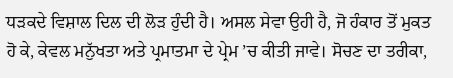ਧੜਕਦੇ ਵਿਸ਼ਾਲ ਦਿਲ ਦੀ ਲੋੜ ਹੁੰਦੀ ਹੈ। ਅਸਲ ਸੇਵਾ ਉਹੀ ਹੈ, ਜੋ ਹੰਕਾਰ ਤੋਂ ਮੁਕਤ ਹੋ ਕੇ, ਕੇਵਲ ਮਨੁੱਖਤਾ ਅਤੇ ਪ੍ਰਮਾਤਮਾ ਦੇ ਪ੍ਰੇਮ ’ਚ ਕੀਤੀ ਜਾਵੇ। ਸੋਚਣ ਦਾ ਤਰੀਕਾ,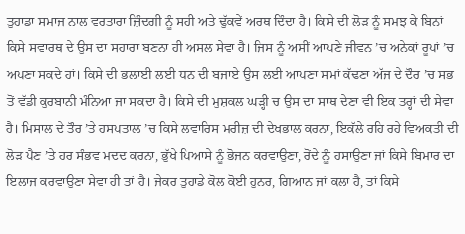ਤੁਹਾਡਾ ਸਮਾਜ ਨਾਲ ਵਰਤਾਰਾ ਜ਼ਿੰਦਗੀ ਨੂੰ ਸਹੀ ਅਤੇ ਢੁੱਕਵੇਂ ਅਰਥ ਦਿੰਦਾ ਹੈ। ਕਿਸੇ ਦੀ ਲੋੜ ਨੂੰ ਸਮਝ ਕੇ ਬਿਨਾਂ ਕਿਸੇ ਸਵਾਰਥ ਦੇ ਉਸ ਦਾ ਸਹਾਰਾ ਬਣਨਾ ਹੀ ਅਸਲ ਸੇਵਾ ਹੈ। ਜਿਸ ਨੂੰ ਅਸੀਂ ਆਪਣੇ ਜੀਵਨ ’ਚ ਅਨੇਕਾਂ ਰੂਪਾਂ ’ਚ ਅਪਣਾ ਸਕਦੇ ਹਾਂ। ਕਿਸੇ ਦੀ ਭਲਾਈ ਲਈ ਧਨ ਦੀ ਬਜਾਏ ਉਸ ਲਈ ਆਪਣਾ ਸਮਾਂ ਕੱਢਣਾ ਅੱਜ ਦੇ ਦੌਰ ’ਚ ਸਭ ਤੋਂ ਵੱਡੀ ਕੁਰਬਾਨੀ ਮੰਨਿਆ ਜਾ ਸਕਦਾ ਹੈ। ਕਿਸੇ ਦੀ ਮੁਸ਼ਕਲ ਘੜ੍ਹੀ ਚ ਉਸ ਦਾ ਸਾਥ ਦੇਣਾ ਵੀ ਇਕ ਤਰ੍ਹਾਂ ਦੀ ਸੇਵਾ ਹੈ। ਮਿਸਾਲ ਦੇ ਤੌਰ ’ਤੇ ਹਸਪਤਾਲ ’ਚ ਕਿਸੇ ਲਵਾਰਿਸ ਮਰੀਜ਼ ਦੀ ਦੇਖਭਾਲ ਕਰਨਾ, ਇਕੱਲੇ ਰਹਿ ਰਹੇ ਵਿਅਕਤੀ ਦੀ ਲੋੜ ਪੈਣ ’ਤੇ ਹਰ ਸੰਭਵ ਮਦਦ ਕਰਨਾ, ਭੁੱਖੇ ਪਿਆਸੇ ਨੂੰ ਭੋਜਨ ਕਰਵਾਉਣਾ, ਰੋਂਦੇ ਨੂੰ ਹਸਾਉਣਾ ਜਾਂ ਕਿਸੇ ਬਿਮਾਰ ਦਾ ਇਲਾਜ ਕਰਵਾਉਣਾ ਸੇਵਾ ਹੀ ਤਾਂ ਹੈ। ਜੇਕਰ ਤੁਹਾਡੇ ਕੋਲ ਕੋਈ ਹੁਨਰ, ਗਿਆਨ ਜਾਂ ਕਲਾ ਹੈ, ਤਾਂ ਕਿਸੇ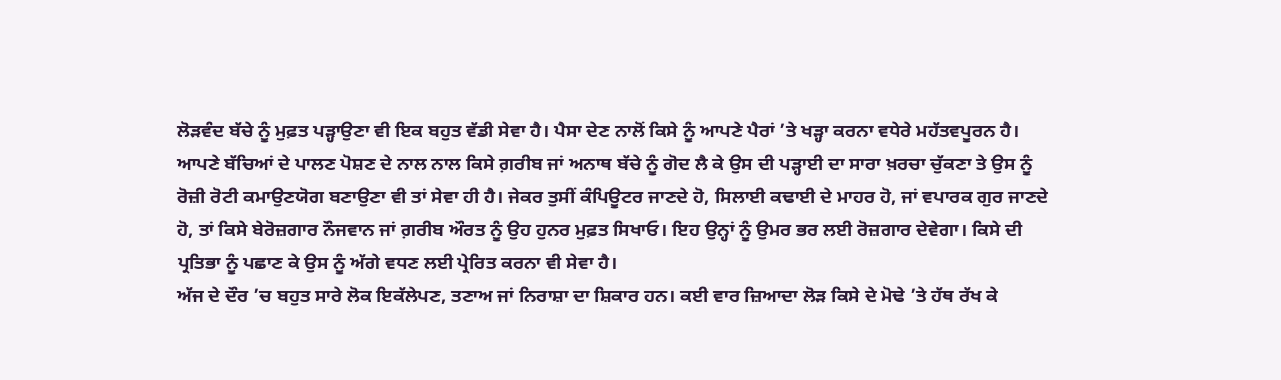ਲੋੜਵੰਦ ਬੱਚੇ ਨੂੰ ਮੁਫ਼ਤ ਪੜ੍ਹਾਉਣਾ ਵੀ ਇਕ ਬਹੁਤ ਵੱਡੀ ਸੇਵਾ ਹੈ। ਪੈਸਾ ਦੇਣ ਨਾਲੋਂ ਕਿਸੇ ਨੂੰ ਆਪਣੇ ਪੈਰਾਂ ’ਤੇ ਖੜ੍ਹਾ ਕਰਨਾ ਵਧੇਰੇ ਮਹੱਤਵਪੂਰਨ ਹੈ। ਆਪਣੇ ਬੱਚਿਆਂ ਦੇ ਪਾਲਣ ਪੋਸ਼ਣ ਦੇ ਨਾਲ ਨਾਲ ਕਿਸੇ ਗ਼ਰੀਬ ਜਾਂ ਅਨਾਥ ਬੱਚੇ ਨੂੰ ਗੋਦ ਲੈ ਕੇ ਉਸ ਦੀ ਪੜ੍ਹਾਈ ਦਾ ਸਾਰਾ ਖ਼ਰਚਾ ਚੁੱਕਣਾ ਤੇ ਉਸ ਨੂੰ ਰੋਜ਼ੀ ਰੋਟੀ ਕਮਾਉਣਯੋਗ ਬਣਾਉਣਾ ਵੀ ਤਾਂ ਸੇਵਾ ਹੀ ਹੈ। ਜੇਕਰ ਤੁਸੀਂ ਕੰਪਿਊਟਰ ਜਾਣਦੇ ਹੋ, ਸਿਲਾਈ ਕਢਾਈ ਦੇ ਮਾਹਰ ਹੋ, ਜਾਂ ਵਪਾਰਕ ਗੁਰ ਜਾਣਦੇ ਹੋ, ਤਾਂ ਕਿਸੇ ਬੇਰੋਜ਼ਗਾਰ ਨੌਜਵਾਨ ਜਾਂ ਗ਼ਰੀਬ ਔਰਤ ਨੂੰ ਉਹ ਹੁਨਰ ਮੁਫ਼ਤ ਸਿਖਾਓ। ਇਹ ਉਨ੍ਹਾਂ ਨੂੰ ਉਮਰ ਭਰ ਲਈ ਰੋਜ਼ਗਾਰ ਦੇਵੇਗਾ। ਕਿਸੇ ਦੀ ਪ੍ਰਤਿਭਾ ਨੂੰ ਪਛਾਣ ਕੇ ਉਸ ਨੂੰ ਅੱਗੇ ਵਧਣ ਲਈ ਪ੍ਰੇਰਿਤ ਕਰਨਾ ਵੀ ਸੇਵਾ ਹੈ।
ਅੱਜ ਦੇ ਦੌਰ ’ਚ ਬਹੁਤ ਸਾਰੇ ਲੋਕ ਇਕੱਲੇਪਣ, ਤਣਾਅ ਜਾਂ ਨਿਰਾਸ਼ਾ ਦਾ ਸ਼ਿਕਾਰ ਹਨ। ਕਈ ਵਾਰ ਜ਼ਿਆਦਾ ਲੋੜ ਕਿਸੇ ਦੇ ਮੋਢੇ ’ਤੇ ਹੱਥ ਰੱਖ ਕੇ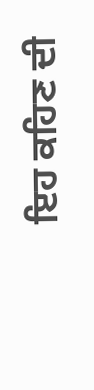ਇਹ ਕਹਿਣ ਦੀ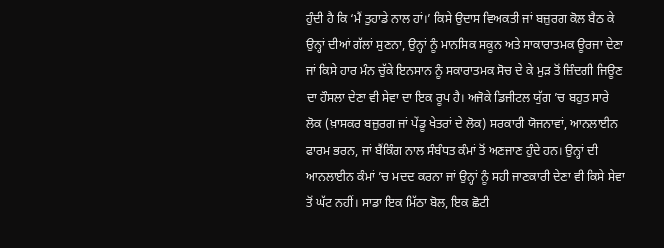ਹੁੰਦੀ ਹੈ ਕਿ ‘ਮੈਂ ਤੁਹਾਡੇ ਨਾਲ ਹਾਂ।’ ਕਿਸੇ ਉਦਾਸ ਵਿਅਕਤੀ ਜਾਂ ਬਜ਼ੁਰਗ ਕੋਲ ਬੈਠ ਕੇ ਉਨ੍ਹਾਂ ਦੀਆਂ ਗੱਲਾਂ ਸੁਣਨਾ, ਉਨ੍ਹਾਂ ਨੂੰ ਮਾਨਸਿਕ ਸਕੂਨ ਅਤੇ ਸਾਕਾਰਾਤਮਕ ਊਰਜਾ ਦੇਣਾ ਜਾਂ ਕਿਸੇ ਹਾਰ ਮੰਨ ਚੁੱਕੇ ਇਨਸਾਨ ਨੂੰ ਸਕਾਰਾਤਮਕ ਸੋਚ ਦੇ ਕੇ ਮੁੜ ਤੋਂ ਜ਼ਿੰਦਗੀ ਜਿਊਣ ਦਾ ਹੌਸਲਾ ਦੇਣਾ ਵੀ ਸੇਵਾ ਦਾ ਇਕ ਰੂਪ ਹੈ। ਅਜੋਕੇ ਡਿਜੀਟਲ ਯੁੱਗ ’ਚ ਬਹੁਤ ਸਾਰੇ ਲੋਕ (ਖ਼ਾਸਕਰ ਬਜ਼ੁਰਗ ਜਾਂ ਪੇਂਡੂ ਖੇਤਰਾਂ ਦੇ ਲੋਕ) ਸਰਕਾਰੀ ਯੋਜਨਾਵਾਂ, ਆਨਲਾਈਨ ਫਾਰਮ ਭਰਨ, ਜਾਂ ਬੈਂਕਿੰਗ ਨਾਲ ਸੰਬੰਧਤ ਕੰਮਾਂ ਤੋਂ ਅਣਜਾਣ ਹੁੰਦੇ ਹਨ। ਉਨ੍ਹਾਂ ਦੀ ਆਨਲਾਈਨ ਕੰਮਾਂ ’ਚ ਮਦਦ ਕਰਨਾ ਜਾਂ ਉਨ੍ਹਾਂ ਨੂੰ ਸਹੀ ਜਾਣਕਾਰੀ ਦੇਣਾ ਵੀ ਕਿਸੇ ਸੇਵਾ ਤੋਂ ਘੱਟ ਨਹੀਂ। ਸਾਡਾ ਇਕ ਮਿੱਠਾ ਬੋਲ, ਇਕ ਛੋਟੀ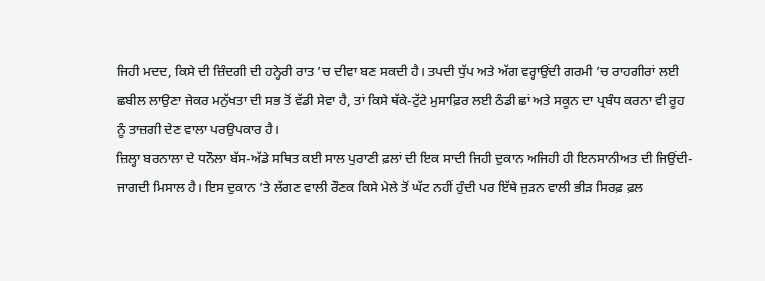ਜਿਹੀ ਮਦਦ, ਕਿਸੇ ਦੀ ਜ਼ਿੰਦਗੀ ਦੀ ਹਨ੍ਹੇਰੀ ਰਾਤ ’ਚ ਦੀਵਾ ਬਣ ਸਕਦੀ ਹੈ। ਤਪਦੀ ਧੁੱਪ ਅਤੇ ਅੱਗ ਵਰ੍ਹਾਉਂਦੀ ਗਰਮੀ ’ਚ ਰਾਹਗੀਰਾਂ ਲਈ ਛਬੀਲ ਲਾਉਣਾ ਜੇਕਰ ਮਨੁੱਖਤਾ ਦੀ ਸਭ ਤੋਂ ਵੱਡੀ ਸੇਵਾ ਹੈ, ਤਾਂ ਕਿਸੇ ਥੱਕੇ-ਟੁੱਟੇ ਮੁਸਾਫ਼ਿਰ ਲਈ ਠੰਡੀ ਛਾਂ ਅਤੇ ਸਕੂਨ ਦਾ ਪ੍ਰਬੰਧ ਕਰਨਾ ਵੀ ਰੂਹ ਨੂੰ ਤਾਜ਼ਗੀ ਦੇਣ ਵਾਲਾ ਪਰਉਪਕਾਰ ਹੈ।
ਜ਼ਿਲ੍ਹਾ ਬਰਨਾਲਾ ਦੇ ਧਨੌਲਾ ਬੱਸ-ਅੱਡੇ ਸਥਿਤ ਕਈ ਸਾਲ ਪੁਰਾਣੀ ਫ਼ਲਾਂ ਦੀ ਇਕ ਸਾਦੀ ਜਿਹੀ ਦੁਕਾਨ ਅਜਿਹੀ ਹੀ ਇਨਸਾਨੀਅਤ ਦੀ ਜਿਉਂਦੀ-ਜਾਗਦੀ ਮਿਸਾਲ ਹੈ। ਇਸ ਦੁਕਾਨ ’ਤੇ ਲੱਗਣ ਵਾਲੀ ਰੌਣਕ ਕਿਸੇ ਮੇਲੇ ਤੋਂ ਘੱਟ ਨਹੀਂ ਹੁੰਦੀ ਪਰ ਇੱਥੇ ਜੁੜਨ ਵਾਲੀ ਭੀੜ ਸਿਰਫ਼ ਫ਼ਲ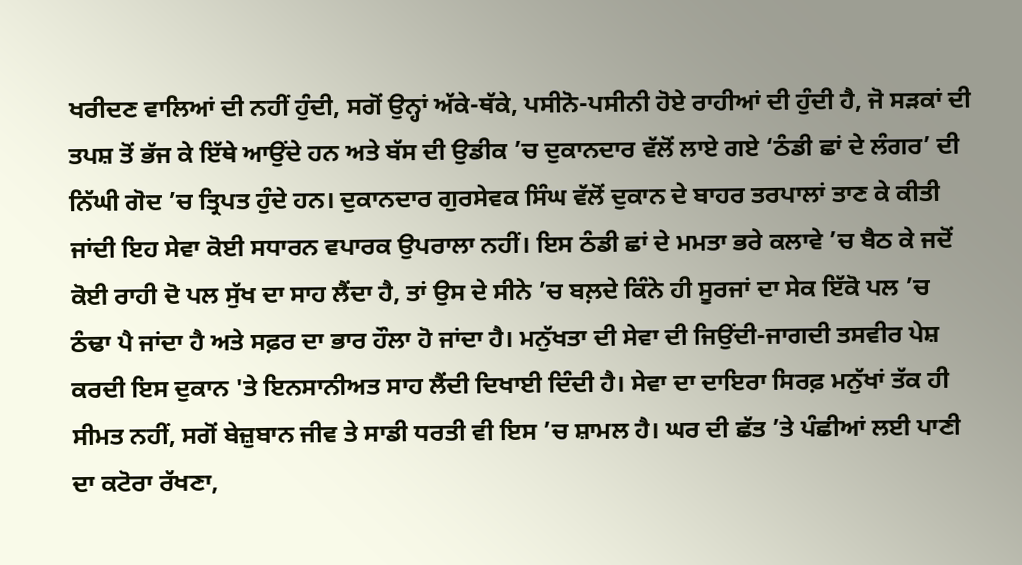ਖਰੀਦਣ ਵਾਲਿਆਂ ਦੀ ਨਹੀਂ ਹੁੰਦੀ, ਸਗੋਂ ਉਨ੍ਹਾਂ ਅੱਕੇ-ਥੱਕੇ, ਪਸੀਨੋ-ਪਸੀਨੀ ਹੋਏ ਰਾਹੀਆਂ ਦੀ ਹੁੰਦੀ ਹੈ, ਜੋ ਸੜਕਾਂ ਦੀ ਤਪਸ਼ ਤੋਂ ਭੱਜ ਕੇ ਇੱਥੇ ਆਉਂਦੇ ਹਨ ਅਤੇ ਬੱਸ ਦੀ ਉਡੀਕ ’ਚ ਦੁਕਾਨਦਾਰ ਵੱਲੋਂ ਲਾਏ ਗਏ ‘ਠੰਡੀ ਛਾਂ ਦੇ ਲੰਗਰ’ ਦੀ ਨਿੱਘੀ ਗੋਦ ’ਚ ਤ੍ਰਿਪਤ ਹੁੰਦੇ ਹਨ। ਦੁਕਾਨਦਾਰ ਗੁਰਸੇਵਕ ਸਿੰਘ ਵੱਲੋਂ ਦੁਕਾਨ ਦੇ ਬਾਹਰ ਤਰਪਾਲਾਂ ਤਾਣ ਕੇ ਕੀਤੀ ਜਾਂਦੀ ਇਹ ਸੇਵਾ ਕੋਈ ਸਧਾਰਨ ਵਪਾਰਕ ਉਪਰਾਲਾ ਨਹੀਂ। ਇਸ ਠੰਡੀ ਛਾਂ ਦੇ ਮਮਤਾ ਭਰੇ ਕਲਾਵੇ ’ਚ ਬੈਠ ਕੇ ਜਦੋਂ ਕੋਈ ਰਾਹੀ ਦੋ ਪਲ ਸੁੱਖ ਦਾ ਸਾਹ ਲੈਂਦਾ ਹੈ, ਤਾਂ ਉਸ ਦੇ ਸੀਨੇ ’ਚ ਬਲ਼ਦੇ ਕਿੰਨੇ ਹੀ ਸੂਰਜਾਂ ਦਾ ਸੇਕ ਇੱਕੋ ਪਲ ’ਚ ਠੰਢਾ ਪੈ ਜਾਂਦਾ ਹੈ ਅਤੇ ਸਫ਼ਰ ਦਾ ਭਾਰ ਹੌਲਾ ਹੋ ਜਾਂਦਾ ਹੈ। ਮਨੁੱਖਤਾ ਦੀ ਸੇਵਾ ਦੀ ਜਿਉਂਦੀ-ਜਾਗਦੀ ਤਸਵੀਰ ਪੇਸ਼ ਕਰਦੀ ਇਸ ਦੁਕਾਨ 'ਤੇ ਇਨਸਾਨੀਅਤ ਸਾਹ ਲੈਂਦੀ ਦਿਖਾਈ ਦਿੰਦੀ ਹੈ। ਸੇਵਾ ਦਾ ਦਾਇਰਾ ਸਿਰਫ਼ ਮਨੁੱਖਾਂ ਤੱਕ ਹੀ ਸੀਮਤ ਨਹੀਂ, ਸਗੋਂ ਬੇਜ਼ੁਬਾਨ ਜੀਵ ਤੇ ਸਾਡੀ ਧਰਤੀ ਵੀ ਇਸ ’ਚ ਸ਼ਾਮਲ ਹੈ। ਘਰ ਦੀ ਛੱਤ ’ਤੇ ਪੰਛੀਆਂ ਲਈ ਪਾਣੀ ਦਾ ਕਟੋਰਾ ਰੱਖਣਾ,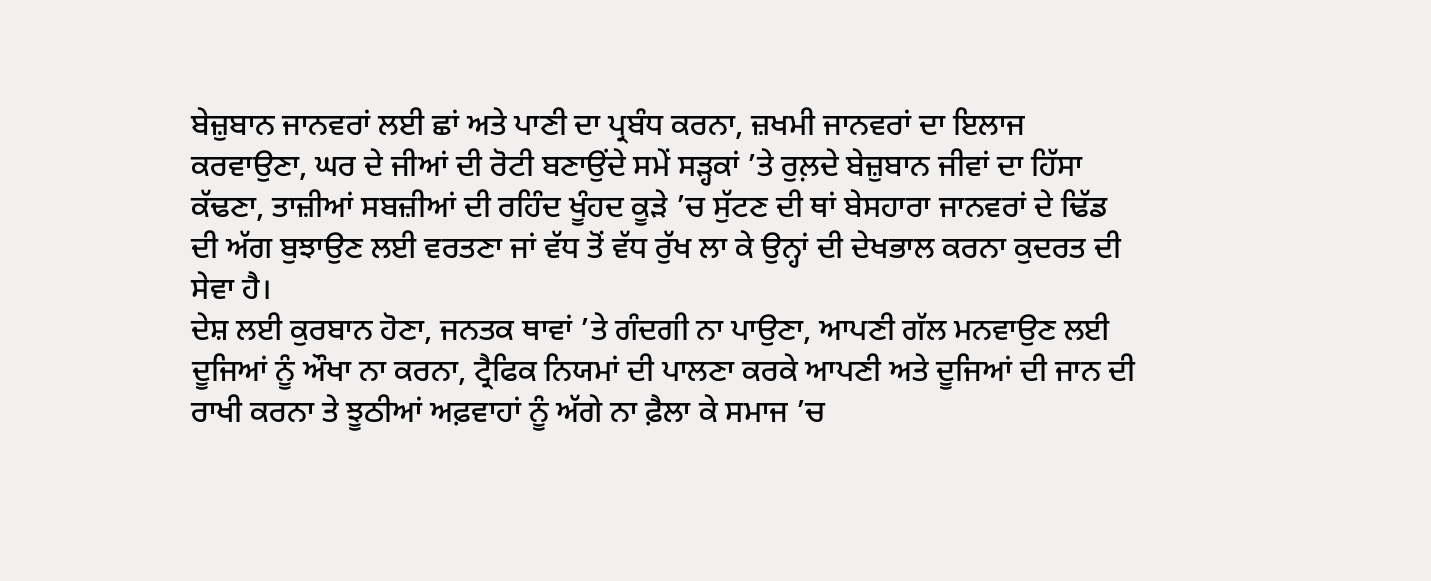ਬੇਜ਼ੁਬਾਨ ਜਾਨਵਰਾਂ ਲਈ ਛਾਂ ਅਤੇ ਪਾਣੀ ਦਾ ਪ੍ਰਬੰਧ ਕਰਨਾ, ਜ਼ਖਮੀ ਜਾਨਵਰਾਂ ਦਾ ਇਲਾਜ ਕਰਵਾਉਣਾ, ਘਰ ਦੇ ਜੀਆਂ ਦੀ ਰੋਟੀ ਬਣਾਉਂਦੇ ਸਮੇਂ ਸੜ੍ਹਕਾਂ ’ਤੇ ਰੁਲ਼ਦੇ ਬੇਜ਼ੁਬਾਨ ਜੀਵਾਂ ਦਾ ਹਿੱਸਾ ਕੱਢਣਾ, ਤਾਜ਼ੀਆਂ ਸਬਜ਼ੀਆਂ ਦੀ ਰਹਿੰਦ ਖੂੰਹਦ ਕੂੜੇ ’ਚ ਸੁੱਟਣ ਦੀ ਥਾਂ ਬੇਸਹਾਰਾ ਜਾਨਵਰਾਂ ਦੇ ਢਿੱਡ ਦੀ ਅੱਗ ਬੁਝਾਉਣ ਲਈ ਵਰਤਣਾ ਜਾਂ ਵੱਧ ਤੋਂ ਵੱਧ ਰੁੱਖ ਲਾ ਕੇ ਉਨ੍ਹਾਂ ਦੀ ਦੇਖਭਾਲ ਕਰਨਾ ਕੁਦਰਤ ਦੀ ਸੇਵਾ ਹੈ।
ਦੇਸ਼ ਲਈ ਕੁਰਬਾਨ ਹੋਣਾ, ਜਨਤਕ ਥਾਵਾਂ ’ਤੇ ਗੰਦਗੀ ਨਾ ਪਾਉਣਾ, ਆਪਣੀ ਗੱਲ ਮਨਵਾਉਣ ਲਈ ਦੂਜਿਆਂ ਨੂੰ ਔਖਾ ਨਾ ਕਰਨਾ, ਟ੍ਰੈਫਿਕ ਨਿਯਮਾਂ ਦੀ ਪਾਲਣਾ ਕਰਕੇ ਆਪਣੀ ਅਤੇ ਦੂਜਿਆਂ ਦੀ ਜਾਨ ਦੀ ਰਾਖੀ ਕਰਨਾ ਤੇ ਝੂਠੀਆਂ ਅਫ਼ਵਾਹਾਂ ਨੂੰ ਅੱਗੇ ਨਾ ਫ਼ੈਲਾ ਕੇ ਸਮਾਜ ’ਚ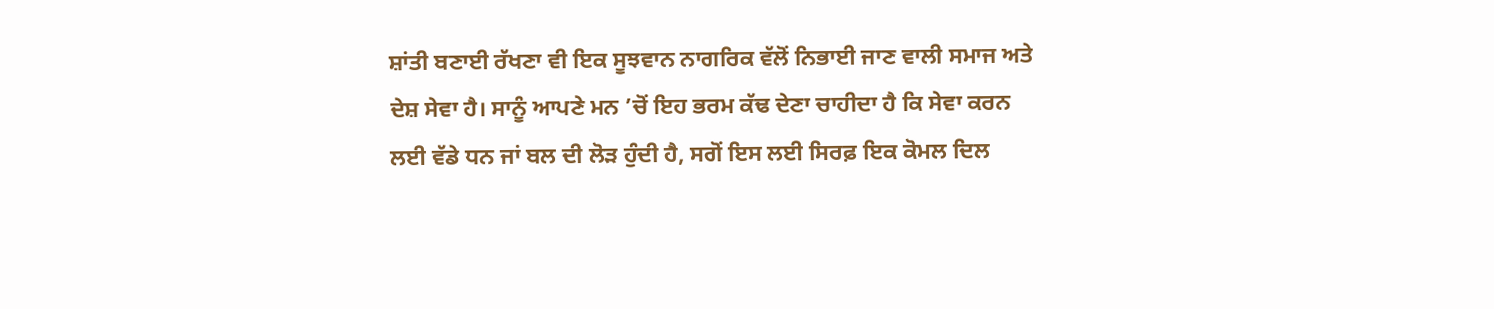ਸ਼ਾਂਤੀ ਬਣਾਈ ਰੱਖਣਾ ਵੀ ਇਕ ਸੂਝਵਾਨ ਨਾਗਰਿਕ ਵੱਲੋਂ ਨਿਭਾਈ ਜਾਣ ਵਾਲੀ ਸਮਾਜ ਅਤੇ ਦੇਸ਼ ਸੇਵਾ ਹੈ। ਸਾਨੂੰ ਆਪਣੇ ਮਨ ’ਚੋਂ ਇਹ ਭਰਮ ਕੱਢ ਦੇਣਾ ਚਾਹੀਦਾ ਹੈ ਕਿ ਸੇਵਾ ਕਰਨ ਲਈ ਵੱਡੇ ਧਨ ਜਾਂ ਬਲ ਦੀ ਲੋੜ ਹੁੰਦੀ ਹੈ, ਸਗੋਂ ਇਸ ਲਈ ਸਿਰਫ਼ ਇਕ ਕੋਮਲ ਦਿਲ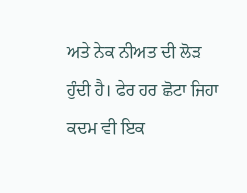ਅਤੇ ਨੇਕ ਨੀਅਤ ਦੀ ਲੋੜ ਹੁੰਦੀ ਹੈ। ਫੇਰ ਹਰ ਛੋਟਾ ਜਿਹਾ ਕਦਮ ਵੀ ਇਕ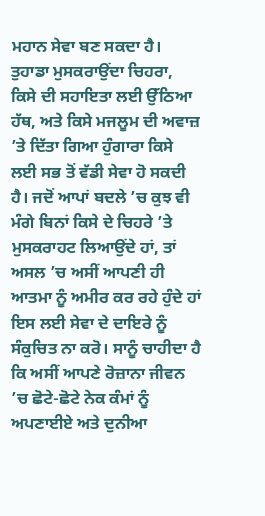ਮਹਾਨ ਸੇਵਾ ਬਣ ਸਕਦਾ ਹੈ।
ਤੁਹਾਡਾ ਮੁਸਕਰਾਉਂਦਾ ਚਿਹਰਾ, ਕਿਸੇ ਦੀ ਸਹਾਇਤਾ ਲਈ ਉੱਠਿਆ ਹੱਥ, ਅਤੇ ਕਿਸੇ ਮਜਲੂਮ ਦੀ ਅਵਾਜ਼ ’ਤੇ ਦਿੱਤਾ ਗਿਆ ਹੁੰਗਾਰਾ ਕਿਸੇ ਲਈ ਸਭ ਤੋਂ ਵੱਡੀ ਸੇਵਾ ਹੋ ਸਕਦੀ ਹੈ। ਜਦੋਂ ਆਪਾਂ ਬਦਲੇ ’ਚ ਕੁਝ ਵੀ ਮੰਗੇ ਬਿਨਾਂ ਕਿਸੇ ਦੇ ਚਿਹਰੇ ’ਤੇ ਮੁਸਕਰਾਹਟ ਲਿਆਉਂਦੇ ਹਾਂ, ਤਾਂ ਅਸਲ ’ਚ ਅਸੀਂ ਆਪਣੀ ਹੀ ਆਤਮਾ ਨੂੰ ਅਮੀਰ ਕਰ ਰਹੇ ਹੁੰਦੇ ਹਾਂ ਇਸ ਲਈ ਸੇਵਾ ਦੇ ਦਾਇਰੇ ਨੂੰ ਸੰਕੁਚਿਤ ਨਾ ਕਰੋ। ਸਾਨੂੰ ਚਾਹੀਦਾ ਹੈ ਕਿ ਅਸੀਂ ਆਪਣੇ ਰੋਜ਼ਾਨਾ ਜੀਵਨ ’ਚ ਛੋਟੇ-ਛੋਟੇ ਨੇਕ ਕੰਮਾਂ ਨੂੰ ਅਪਣਾਈਏ ਅਤੇ ਦੁਨੀਆ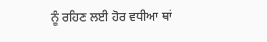ਨੂੰ ਰਹਿਣ ਲਈ ਹੋਰ ਵਧੀਆ ਥਾਂ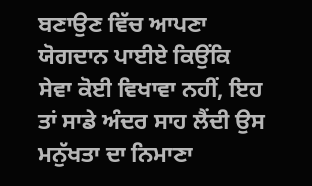ਬਣਾਉਣ ਵਿੱਚ ਆਪਣਾ ਯੋਗਦਾਨ ਪਾਈਏ ਕਿਉਂਕਿ ਸੇਵਾ ਕੋਈ ਵਿਖਾਵਾ ਨਹੀਂ, ਇਹ ਤਾਂ ਸਾਡੇ ਅੰਦਰ ਸਾਹ ਲੈਂਦੀ ਉਸ ਮਨੁੱਖਤਾ ਦਾ ਨਿਮਾਣਾ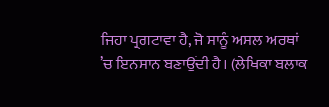ਜਿਹਾ ਪ੍ਰਗਟਾਵਾ ਹੈ, ਜੋ ਸਾਨੂੰ ਅਸਲ ਅਰਥਾਂ ’ਚ ਇਨਸਾਨ ਬਣਾਉਂਦੀ ਹੈ। (ਲੇਖਿਕਾ ਬਲਾਕ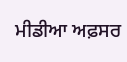ਮੀਡੀਆ ਅਫ਼ਸਰ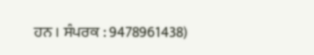ਹਨ । ਸੰਪਰਕ : 9478961438)